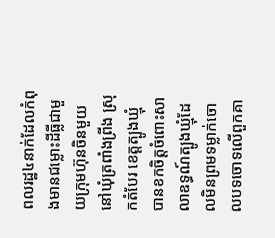ពលរដ្ឋ៤នាក់ដែលកំពុងមានជម្លោះដីធ្លីជាមួយក្រុមហ៊ុនចិនមួយ នៅឃុំត្រពាំងព្រីង ស្រុកតំបែរ ខេត្តត្បូងឃ្មុំ បានខកចិត្តចំពោះសាលាឧទ្ធណ៍ត្បូងឃ្មុំដែលមិនព្រមទម្លាក់ចោលបទចោទលើពួកគា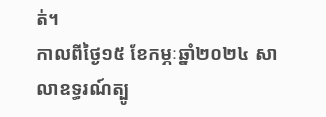ត់។
កាលពីថ្ងៃ១៥ ខែកម្ភៈឆ្នាំ២០២៤ សាលាឧទ្ធរណ៍ត្បូ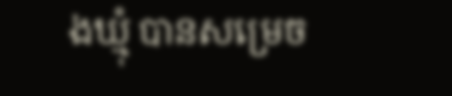ងឃ្មុំ បានសម្រេច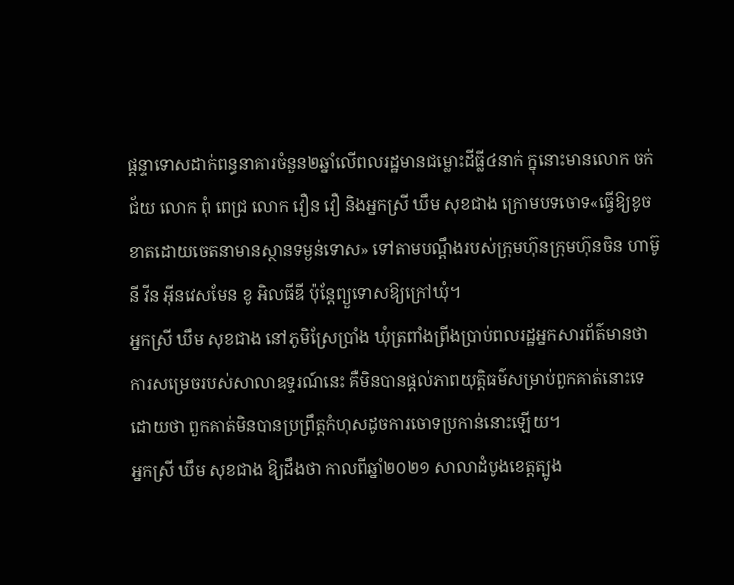ផ្តន្ទាទោសដាក់ពន្ធនាគារចំនួន២ឆ្នាំលើពលរដ្ឋមានជម្លោះដីធ្លី៤នាក់ ក្នុនោះមានលោក ចក់ ជ័យ លោក ពុំ ពេជ្រ លោក វឿន វឿ និងអ្នកស្រី ឃឹម សុខជាង ក្រោមបទចោទ«ធ្វើឱ្យខូចខាតដោយចេតនាមានស្ថានទម្ងន់ទោស» ទៅតាមបណ្តឹងរបស់ក្រុមហ៊ុនក្រុមហ៊ុនចិន ហាម៊ូនី វីន អ៊ីនវេសមែន ខូ អិលធីឌី ប៉ុន្តែព្យួទោសឱ្យក្រៅឃុំ។
អ្នកស្រី ឃឹម សុខជាង នៅភូមិស្រែប្រាំង ឃុំត្រពាំងព្រីងប្រាប់ពលរដ្ឋអ្នកសារព័ត៌មានថា ការសម្រេចរបស់សាលាឧទ្ទរណ៍នេះ គឺមិនបានផ្តល់ភាពយុត្តិធម៌សម្រាប់ពួកគាត់នោះទេ ដោយថា ពួកគាត់មិនបានប្រព្រឹត្តកំហុសដូចការចោទប្រកាន់នោះឡើយ។
អ្នកស្រី ឃឹម សុខជាង ឱ្យដឹងថា កាលពីឆ្នាំ២០២១ សាលាដំបូងខេត្តត្បូង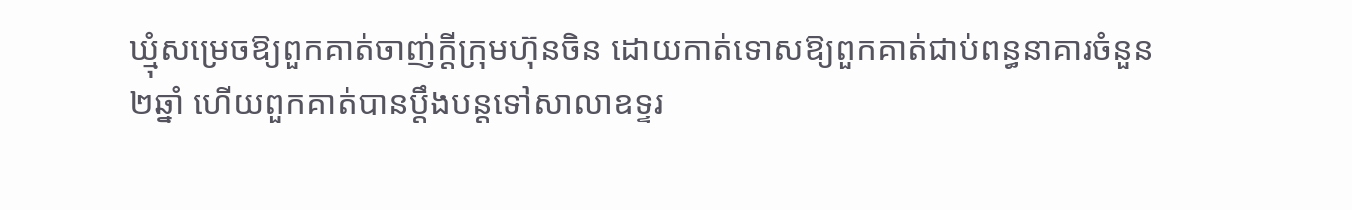ឃ្មុំសម្រេចឱ្យពួកគាត់ចាញ់ក្តីក្រុមហ៊ុនចិន ដោយកាត់ទោសឱ្យពួកគាត់ជាប់ពន្ធនាគារចំនួន២ឆ្នាំ ហើយពួកគាត់បានប្តឹងបន្តទៅសាលាឧទ្ទរ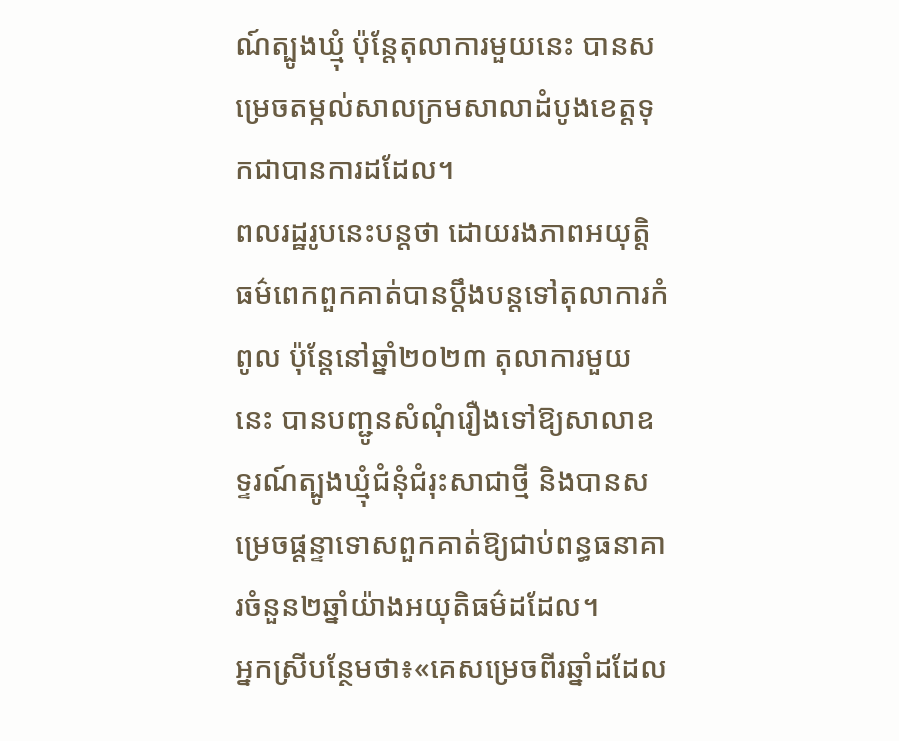ណ៍ត្បូងឃ្មុំ ប៉ុន្តែតុលាការមួយនេះ បានសម្រេចតម្កល់សាលក្រមសាលាដំបូងខេត្តទុកជាបានការដដែល។
ពលរដ្ឋរូបនេះបន្តថា ដោយរងភាពអយុត្តិធម៌ពេកពួកគាត់បានប្តឹងបន្តទៅតុលាការកំពូល ប៉ុន្តែនៅឆ្នាំ២០២៣ តុលាការមួយនេះ បានបញ្ជូនសំណុំរឿងទៅឱ្យសាលាឧទ្ទរណ៍ត្បូងឃ្មុំជំនុំជំរុះសាជាថ្មី និងបានសម្រេចផ្តន្ទាទោសពួកគាត់ឱ្យជាប់ពន្ធធនាគារចំនួន២ឆ្នាំយ៉ាងអយុតិធម៌ដដែល។
អ្នកស្រីបន្ថែមថា៖«គេសម្រេចពីរឆ្នាំដដែល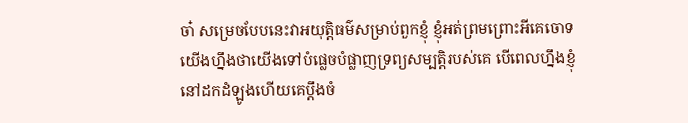ចា៎ សម្រេចបែបនេះវាអយុតិ្តធម៌សម្រាប់ពួកខ្ញុំ ខ្ញុំអត់ព្រមព្រោះអីគេចោទយើងហ្នឹងថាយើងទៅបំផ្លេចបំផ្លាញទ្រព្យសម្បត្តិរបស់គេ បើពេលហ្នឹងខ្ញុំនៅដកដំឡូងហើយគេប្តឹងចំ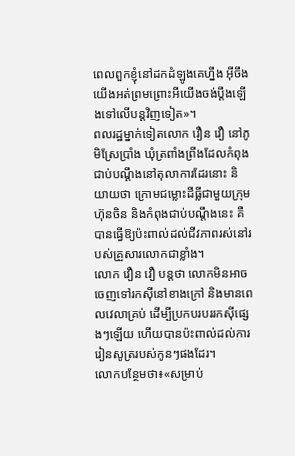ពេលពួកខ្ញុំនៅដកដំឡូងគេហ្នឹង អ៊ីចឹងយើងអត់ព្រមព្រោះអីយើងចង់ប្តឹងឡើងទៅលើបន្តវិញទៀត»។
ពលរដ្ឋម្នាក់ទៀតលោក វឿន វឿ នៅភូមិស្រែប្រាំង ឃុំត្រពាំងព្រីងដែលកំពុងជាប់បណ្តឹងនៅតុលាការដែរនោះ និយាយថា ក្រោមជម្លោះដីធ្លីជាមួយក្រុមហ៊ុនចិន និងកំពុងជាប់បណ្តឹងនេះ គឺបានធ្វើឱ្យប៉ះពាល់ដល់ជីវភាពរស់នៅរបស់គ្រួសារលោកជាខ្លាំង។
លោក វឿន វឿ បន្តថា លោកមិនអាចចេញទៅរកស៊ីនៅខាងក្រៅ និងមានពេលវេលាគ្រប់ ដើម្បីប្រកបរបររកស៊ីផ្សេងៗឡើយ ហើយបានប៉ះពាល់ដល់ការរៀនសូត្ររបស់កូនៗផងដែរ។
លោកបន្ថែមថា៖«សម្រាប់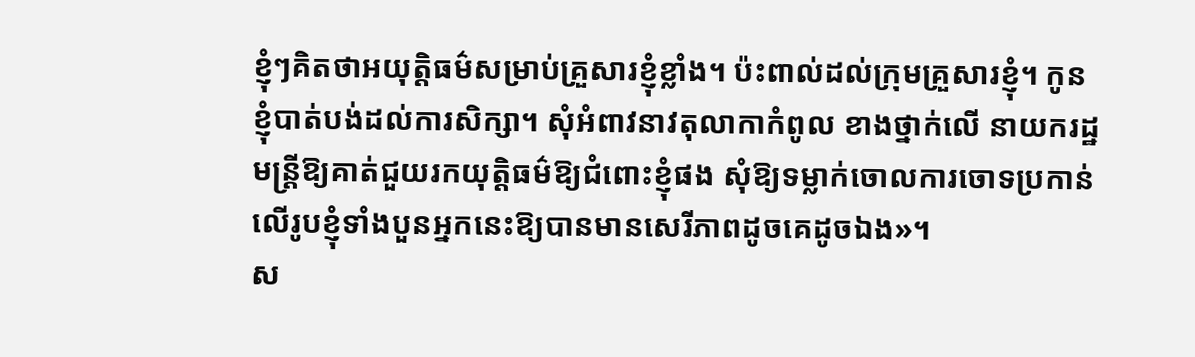ខ្ញុំៗគិតថាអយុតិ្តធម៌សម្រាប់គ្រួសារខ្ញុំខ្លាំង។ ប៉ះពាល់ដល់ក្រុមគ្រួសារខ្ញុំ។ កូនខ្ញុំបាត់បង់ដល់ការសិក្សា។ សុំអំពាវនាវតុលាកាកំពូល ខាងថ្នាក់លើ នាយករដ្ឋមន្ត្រីឱ្យគាត់ជួយរកយុត្តិធម៌ឱ្យជំពោះខ្ញុំផង សុំឱ្យទម្លាក់ចោលការចោទប្រកាន់លើរូបខ្ញុំទាំងបួនអ្នកនេះឱ្យបានមានសេរីភាពដូចគេដូចឯង»។
ស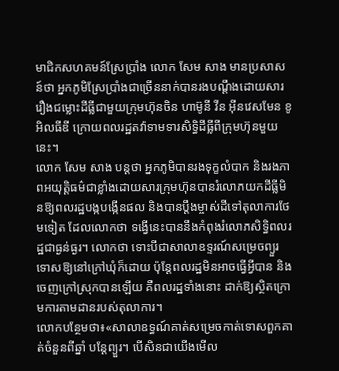មាជិកសហគមន៍ស្រែប្រាំង លោក សែម សាង មានប្រសាសន៍ថា អ្នកភូមិស្រែប្រាំងជាច្រើននាក់បានរងបណ្តឹងដោយសាររឿងជម្លោះដីធ្លីជាមួយក្រុមហ៊ុនចិន ហាម៊ូនី វីន អ៊ីនវេសមែន ខូ អិលធីឌី ក្រោយពលរដ្ឋតវ៉ាទាមទារសិទ្ធិដីធ្លីពីក្រុមហ៊ុនមួយនេះ។
លោក សែម សាង បន្តថា អ្នកភូមិបានរងទុក្ខលំបាក និងរងភាពអយុត្តិធម៌ជាខ្លាំងដោយសារក្រុមហ៊ុនបានរំលោភយកដីធ្លីមិនឱ្យពលរដ្ឋបង្កបង្កើនផល និងបានប្តឹងម្ចាស់ដីទៅតុលាការថែមទៀត ដែលលោកថា ទង្វើនេះបាននឹងកំពុងរំលោភសិទ្ធិពលរដ្ឋជាធ្ងន់ធ្ងរ។ លោកថា ទោះបីជាសាលាឧទ្ទរណ៍សម្រេចព្យួរទោសឱ្យនៅក្រៅឃុំក៏ដោយ ប៉ុន្តែពលរដ្ឋមិនអាចធ្វើអ្វីបាន និងចេញក្រៅស្រុកបានឡើយ គឺពលរដ្ឋទាំងនោះ ដាក់ឱ្យស្ថិតក្រោមការតាមដានរបស់តុលាការ។
លោកបន្ថែមថា៖«សាលាឧទ្ធណ៍គាត់សម្រេចកាត់ទោសពួកគាត់ចំនួនពីឆ្នាំ បន្តែព្យួរ។ បើសិនជាយើងមើល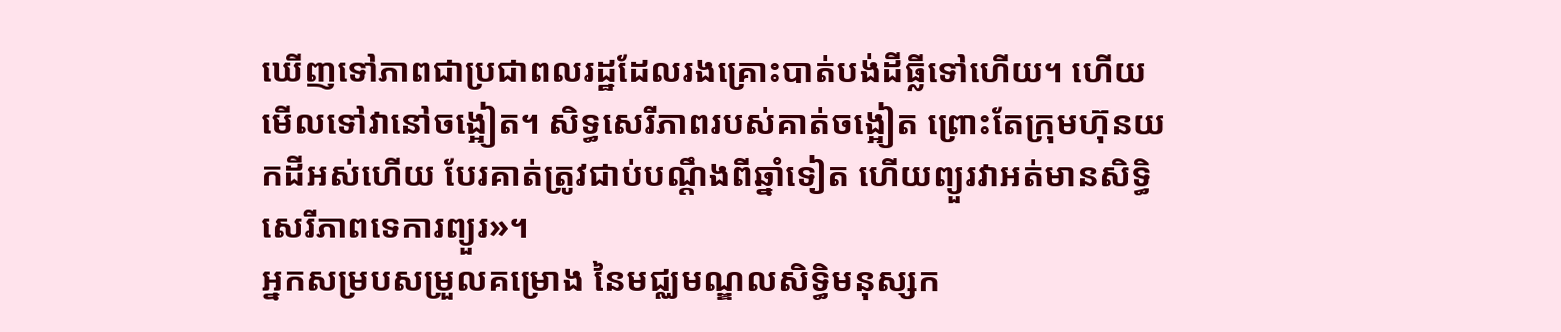ឃើញទៅភាពជាប្រជាពលរដ្ឋដែលរងគ្រោះបាត់បង់ដីធ្លីទៅហើយ។ ហើយមើលទៅវានៅចង្អៀត។ សិទ្ធសេរីភាពរបស់គាត់ចង្អៀត ព្រោះតែក្រុមហ៊ុនយកដីអស់ហើយ បែរគាត់ត្រូវជាប់បណ្តឹងពីឆ្នាំទៀត ហើយព្យួរវាអត់មានសិទ្ធិសេរីភាពទេការព្យួរ»។
អ្នកសម្របសម្រួលគម្រោង នៃមជ្ឈមណ្ឌលសិទ្ធិមនុស្សក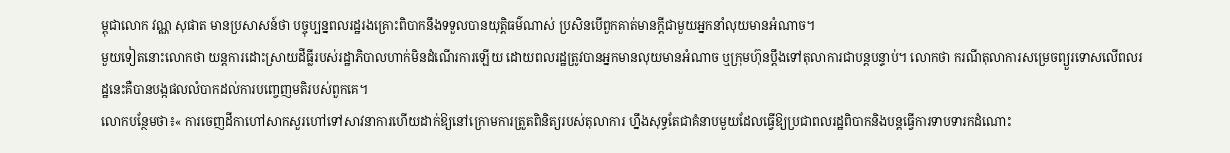ម្ពុជាលោក វណ្ណ សុផាត មានប្រសាសន៍ថា បច្ចុប្បន្នពលរដ្ឋរងគ្រោះពិបាកនឹងទទួលបានយុត្តិធម៌ណាស់ ប្រសិនបើពួកគាត់មានក្តីជាមួយអ្នកនាំលុយមានអំណាច។
មួយទៀតនោះលោកថា យន្តការដោះស្រាយដីធ្លីរបស់រដ្ឋាភិបាលហាក់មិនដំណើរការឡើយ ដោយពលរដ្ឋត្រូវបានអ្នកមានលុយមានអំណាច ឬក្រុមហ៊ុនប្តឹងទៅតុលាការជាបន្តបន្ទាប់។ លោកថា ករណីតុលាការសម្រេចព្យួរទោសលើពលរដ្ឋនេះគឺបានបង្កផលលំបាកដល់ការបញ្ចេញមតិរបស់ពួកគេ។
លោកបន្ថែមថា៖« ការចេញដីកាហៅសាកសួរហៅទៅសាវនាការហើយដាក់ឱ្យនៅក្រោមការត្រួតពិនិត្យរបស់តុលាការ ហ្នឹងសុទ្ធតែជាគំនាបមួយដែលធ្វើឱ្យប្រជាពលរដ្ឋពិបាកនិងបន្តធ្វើការទាបទារកដំណោះ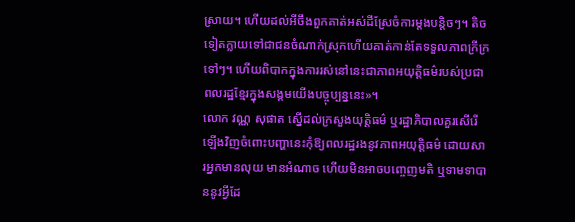ស្រាយ។ ហើយដល់អីចឹងពួកគាត់អស់ដីស្រែចំការម្តងបន្តិចៗ។ តិចទៀតក្លាយទៅជាជនចំណាក់ស្រុកហើយគាត់កាន់តែទទួលភាពក្រីក្រទៅៗ។ ហើយពិបាកក្នុងការរស់នៅនេះជាភាពអយុត្តិធម៌របស់ប្រជាពលរដ្ឋខ្មែរក្នុងសង្គមយើងបច្ចុប្បន្ននេះ»។
លោក វណ្ណ សុផាត ស្នើដល់ក្រសួងយុត្តិធម៌ ឬរដ្ឋាភិបាលគួរសើរើឡើងវិញចំពោះបញ្ហានេះកុំឱ្យពលរដ្ឋរងនូវភាពអយុត្តិធម៌ ដោយសារអ្នកមានលុយ មានអំណាច ហើយមិនអាចបញ្ចេញមតិ ឬទាមទាបាននូវអ្វីដែ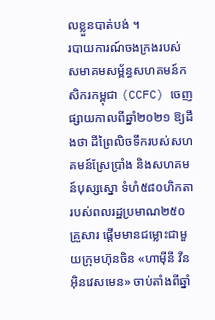លខ្លួនបាត់បង់ ។
របាយការណ៍ចងក្រងរបស់សមាគមសម្ព័ន្ធសហគមន៍កសិករកម្ពុជា (CCFC) ចេញផ្សាយកាលពីឆ្នាំ២០២១ ឱ្យដឹងថា ដីព្រៃលិចទឹករបស់សហគមន៍ស្រែប្រាំង និងសហគមន៍បុស្សស្នោ ទំហំ៥៨០ហិកតារបស់ពលរដ្ឋប្រមាណ២៥០គ្រួសារ ផ្ដើមមានជម្លោះជាមួយក្រុមហ៊ុនចិន «ហាម៉ីនី វីន អ៊ិនវេសមេន» ចាប់តាំងពីឆ្នាំ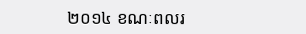២០១៤ ខណៈពលរ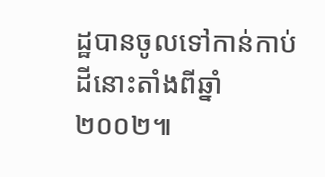ដ្ឋបានចូលទៅកាន់កាប់ដីនោះតាំងពីឆ្នាំ២០០២៕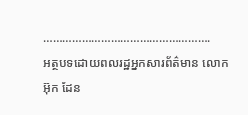…………………………………………….
អត្ថបទដោយពលរដ្ឋអ្នកសារព័ត៌មាន លោក អ៊ុក ដែន